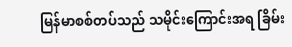မြန်မာစစ်တပ်သည် သမိုင်းကြောင်းအရ ခြိမ်း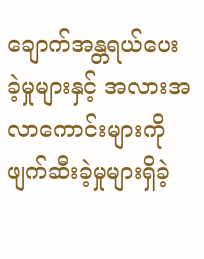ချောက်အန္တရယ်ပေးခဲ့မှုများနှင့် အလားအလာကောင်းများကို ဖျက်ဆီးခဲ့မှုများရှိခဲ့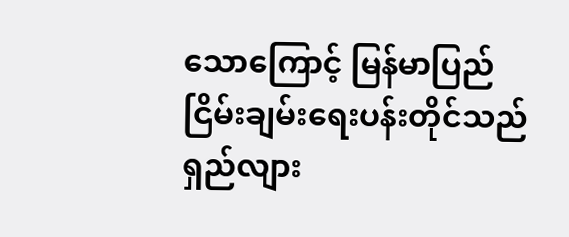သောကြောင့် မြန်မာပြည်ငြိမ်းချမ်းရေးပန်းတိုင်သည် ရှည်လျား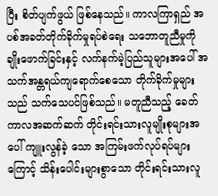ပြီး စိတ်ပျက်ဖွယ် ဖြစ်နေသည်။ ကာလကြာရှည် အပစ်အခတ်တိုက်ခိုက်မှုရပ်စဲရေး သဘောတူညီမှုကို ချိုးဖောက်ခြင်းနှင့် လက်နက်မဲ့ပြည်သူများအပေါ် အသက်အန္တရယ်ကျရောက်စေသော တိုက်ခိုက်မှုများသည် သက်သေပင်ဖြစ်သည်။ မတူညီသည့် ခေတ်ကာလအဆက်ဆက် တိုင်းရင်းသားလူမျိုးစုများအပေါ် ကျူးလွန်ခဲ့ သော အကြမ်းဖက်လုပ်ရပ်များကြောင့် သိန်းပေါင်းများစွာသော တိုင်းရင်းသားလူ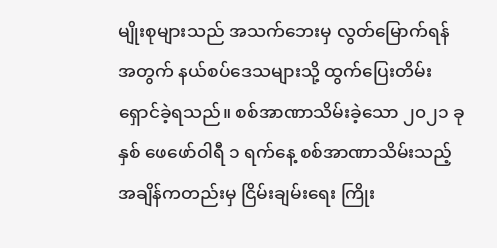မျိုးစုများသည် အသက်ဘေးမှ လွတ်မြောက်ရန်အတွက် နယ်စပ်ဒေသများသို့ ထွက်ပြေးတိမ်းရှောင်ခဲ့ရသည်။ စစ်အာဏာသိမ်းခဲ့သော ၂၀၂၁ ခုနှစ် ဖေဖော်ဝါရီ ၁ ရက်နေ့ စစ်အာဏာသိမ်းသည့်အချိန်ကတည်းမှ ငြိမ်းချမ်းရေး ကြိုး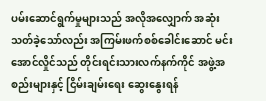ပမ်းဆောင်ရွက်မှုများသည် အလိုအလျှောက် အဆုံးသတ်ခဲ့သော်လည်း အကြမ်းဖက်စစ်ခေါင်းဆောင် မင်းအောင်လှိုင်သည် တိုင်းရင်းသားလက်နက်ကိုင် အဖွဲ့အစည်းများနှင့် ငြိမ်းချမ်းရေး ဆွေးနွေးရန်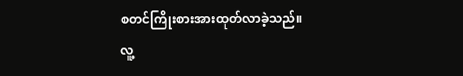စတင်ကြိုးစားအားထုတ်လာခဲ့သည်။
လူ့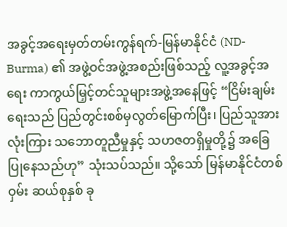အခွင့်အရေးမှတ်တမ်းကွန်ရက်-မြန်မာနိုင်ငံ (ND-Burma) ၏ အဖွဲ့ဝင်အဖွဲ့အစည်းဖြစ်သည့် လူ့အခွင့်အရေး ကာကွယ်မြှင့်တင်သူများအဖွဲ့အနေဖြင့် “ငြိမ်းချမ်းရေးသည် ပြည်တွင်းစစ်မှလွတ်မြောက်ပြီး၊ ပြည်သူအားလုံးကြား သဘောတူညီမှုနှင့် သဟဇတရှိမှုတို့၌ အခြေပြုနေသည်ဟု” သုံးသပ်သည်။ သို့သော် မြန်မာနိုင်ငံတစ်ဝှမ်း ဆယ်စုနှစ် ခု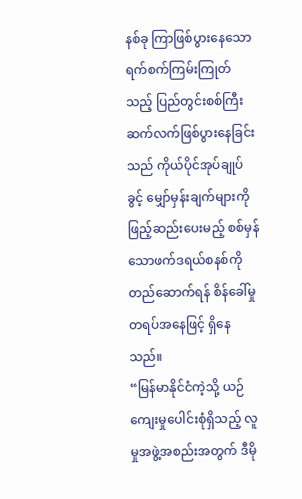နစ်ခု ကြာဖြစ်ပွားနေသော ရက်စက်ကြမ်းကြုတ်သည့် ပြည်တွင်းစစ်ကြီး ဆက်လက်ဖြစ်ပွားနေခြင်းသည် ကိုယ်ပိုင်အုပ်ချုပ်ခွင့် မျှော်မှန်းချက်များကို ဖြည့်ဆည်းပေးမည့် စစ်မှန်သောဖက်ဒရယ်စနစ်ကို တည်ဆောက်ရန် စိန်ခေါ်မှု တရပ်အနေဖြင့် ရှိနေသည်။
“မြန်မာနိုင်ငံကဲ့သို့ ယဉ်ကျေးမှုပေါင်းစုံရှိသည့် လူမှုအဖွဲ့အစည်းအတွက် ဒီမို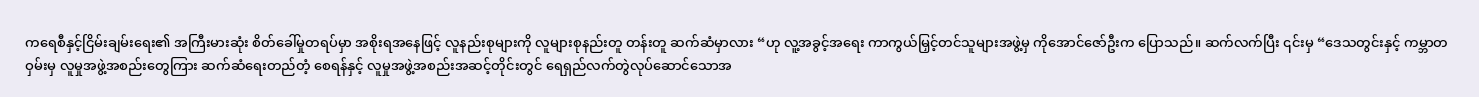ကရေစီနှင့်ငြိမ်းချမ်းရေး၏ အကြီးမားဆုံး စိတ်ခေါ်မှုတရပ်မှာ အစိုးရအနေဖြင့် လူနည်းစုများကို လူများစုနည်းတူ တန်းတူ ဆက်ဆံမှာလား “ဟု လူ့အခွင့်အရေး ကာကွယ်မြှင့်တင်သူများအဖွဲ့မှ ကိုအောင်ဇော်ဦးက ပြောသည်။ ဆက်လက်ပြီး ၎င်းမှ “ဒေသတွင်းနှင့် ကမ္ဘာတဝှမ်းမှ လူမှုအဖွဲ့အစည်းတွေကြား ဆက်ဆံရေးတည်တံ့ စေရန်နှင့် လူမှုအဖွဲ့အစည်းအဆင့်တိုင်းတွင် ရေရှည်လက်တွဲလုပ်ဆောင်သောအ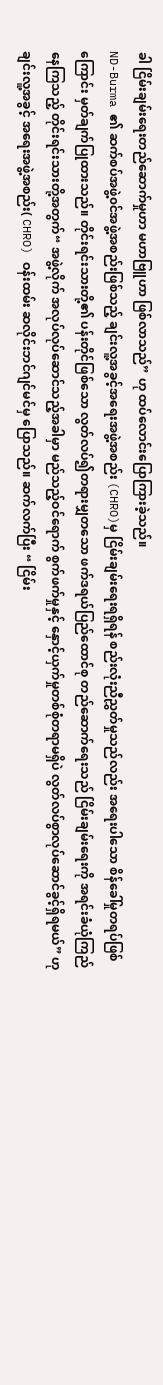ခါ ငြိမ်းချမ်းရေးတည်ဆောက်မှုဟာ မဟာဗြူဟာ ဖြစ်လာသည်” ဟု ထပ်လောင်းပြောကြားခဲ့သည်။
ND-Burma ၏ ဆက်စပ်အဖွဲ့၀င်အဖွဲ့အစည်းဖြစ်သည့် ချင်းလူ့အခွင့်အရေးအဖွဲ့အစည်း (CHRO)မှ ငြိမ်းချမ်းရေးရရှိရန် စည်းလုံးညီညွှတ်မှုသည်လည်း အရေးပါသော စိန်ခေါ်မှုတရပ်ဖြစ်ကြောင်း မှတ်ချက်ပြုထားသည်။ တိုင်းရင်းသားတို့၏ ပန်းတိုင်ဖြစ်သော လွတ်လပ်၍တရားမျှတသော ဖက်ဒရယ်ပြည်ထောင်စု တည်ဆောက်ရေးသည် ငြိမ်းချမ်းရေးကို အရင်းခံယုံကြည်နေကြသည့် တိုင်းရင်းသားတို့အတွက်“ အဖွဲ့လိုက် အလုပ်လုပ်ဆောင်သည့်အခါမှာ မည်သည့်ဝင်ရောက် စွက်ဖက်မှုနှင့် နှောင့်ယှက်မှုတစ်စုံတရာမရှိပဲ လွတ်လပ်စွာလုပ်ဆောင်ခွင့်ရှိရမယ်” ဟု ချင်းလူ့အခွင့် အရေးအဖွဲ့အစည်း( CHRO) ဝန်းထမ်း ဆလိုင်းဘင်ဂျင်မင်မှ ပြောသည်။ ဆက်လက်ပြီး “ ငြိမ်း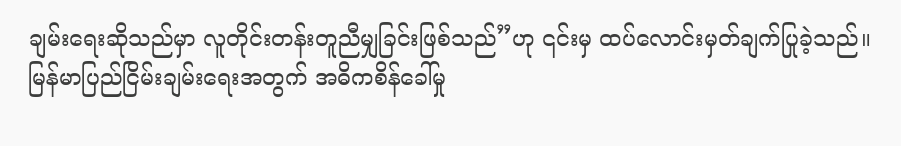ချမ်းရေးဆိုသည်မှာ လူတိုင်းတန်းတူညီမျှခြင်းဖြစ်သည်”ဟု ၎င်းမှ ထပ်လောင်းမှတ်ချက်ပြုခဲ့သည်။
မြန်မာပြည်ငြိမ်းချမ်းရေးအတွက် အဓိကစိန်ခေါ်မှု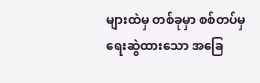များထဲမှ တစ်ခုမှာ စစ်တပ်မှရေးဆွဲထားသော အခြေ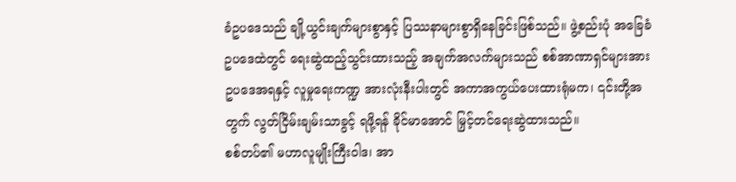ခံဥပဒေသည် ချို့ယွင်းချက်များစွာနှင့် ပြဿနာများစွာရှိနေခြင်းဖြစ်သည်။ ဖွဲ့စည်းပုံ အခြေခံဥပဒေထဲတွင် ရေးဆွဲထည့်သွင်းထားသည့် အချက်အလက်များသည် စစ်အာဏာရှင်များအား ဥပဒေအရနှင့် လူမှုရေးကဏ္ဍ အားလုံးနီးပါးတွင် အကာအကွယ်ပေးထားရုံမက၊ ၎င်းတို့အတွက် လွတ်ငြိမ်းချမ်းသာခွင့် ရဖို့ရန် ခိုင်မာအောင် မြှင့်တင်ရေးဆွဲထားသည်။
စစ်တပ်၏ မဟာလူမျိုးကြီးဝါဒ၊ အာ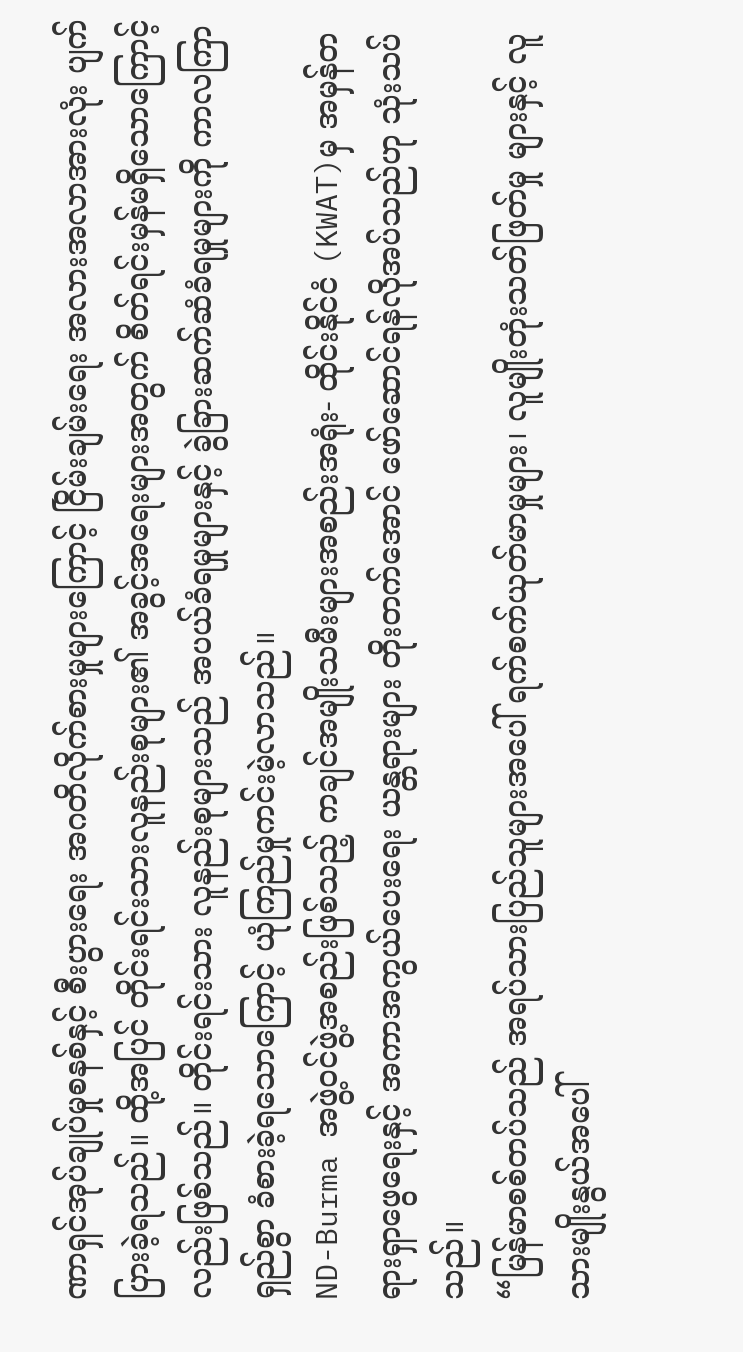ဏာရှင်အုပ်ချုပ်မှုစနစ်နှင့် စီးပွားရေး အဂတိလိုက်စားမှုများကြောင့် ငြိမ်းချမ်းရေး အလားအလာအားလုံး ပျက်ပြားခဲ့ရသည်။ ထို့အပြင် တိုင်းရင်းသားလူနည်းစုများ၏ အခွင့်အရေးများအတွက် စိတ်ရင်းမှန်မရှိသောကြောင့် လည်းဖြစ်သည်။ တိုင်းရင်းသား လူနည်းစုများသည် အပယ်ခံရမှုများနှင့် ခွဲခြားဆက်ဆံခံရမှုများကို ကာလကြာရှည်စွာ ခံစားခဲ့ရသောကြောင့် ယုံကြည်မှုကင်းမဲ့လာသည်။
ND-Burma အဖွဲ့ဝင်ဖွဲ့အစည်းဖြစ်သည့် ကချင်အမျိုးသမီးများအစည်းအရုံး- ထိုင်းနိုင်ငံ (KWAT)မှ အမှန်တရားရှာဖွေရေးနှင့် အကာအကွယ်ပေးရေး ယန္တရားများ တိုးတက်အောင် ဖော်ဆောင်ရန်လိုအပ်သည်ဟု သုံးသပ်သည်။
“မြန်မာစစ်တပ်သည် အရပ်သားပြည်သူများအပေါ် ရက်စက်ယုတ်မာမှုများ၊ လူမျိုးတုံးသတ်ဖြတ်မှု များနှင့် လူသားမျိုးနွယ်အပေါ်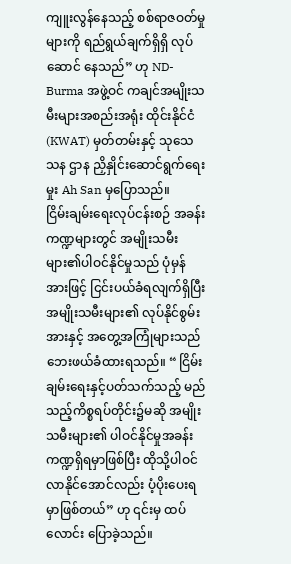ကျူးလွန်နေသည့် စစ်ရာဇဝတ်မှုများကို ရည်ရွယ်ချက်ရှိရှိ လုပ်ဆောင် နေသည်” ဟု ND-Burma အဖွဲ့ဝင် ကချင်အမျိုးသမီးများအစည်းအရုံး ထိုင်းနိုင်ငံ (KWAT) မှတ်တမ်းနှင့် သုသေသန ဌာန ညှိနှိုင်းဆောင်ရွက်ရေးမှုး Ah San မှပြောသည်။
ငြိမ်းချမ်းရေးလုပ်ငန်းစဉ် အခန်းကဏ္ဍများတွင် အမျိုးသမီးများ၏ပါဝင်နိုင်မှုသည် ပုံမှန်အားဖြင့် ငြင်းပယ်ခံရလျက်ရှိပြီး အမျိုးသမီးများ၏ လုပ်နိုင်စွမ်းအားနှင့် အတွေ့အကြုံများသည် ဘေးဖယ်ခံထားရသည်။ “ ငြိမ်းချမ်းရေးနှင့်ပတ်သက်သည့် မည်သည့်ကိစ္စရပ်တိုင်း၌မဆို အမျိုးသမီးများ၏ ပါဝင်နိုင်မှုအခန်း ကဏ္ဍရှိရမှာဖြစ်ပြီး ထိုသို့ပါဝင်လာနိုင်အောင်လည်း ပံ့ပိုးပေးရမှာဖြစ်တယ်” ဟု ၎င်းမှ ထပ်လောင်း ပြောခဲ့သည်။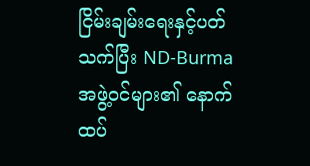ငြိမ်းချမ်းရေးနှင့်ပတ်သက်ပြီး ND-Burma အဖွဲ့ဝင်များ၏ နောက်ထပ်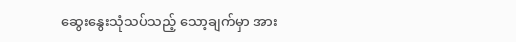ဆွေးနွေးသုံသပ်သည့် သော့ချက်မှာ အား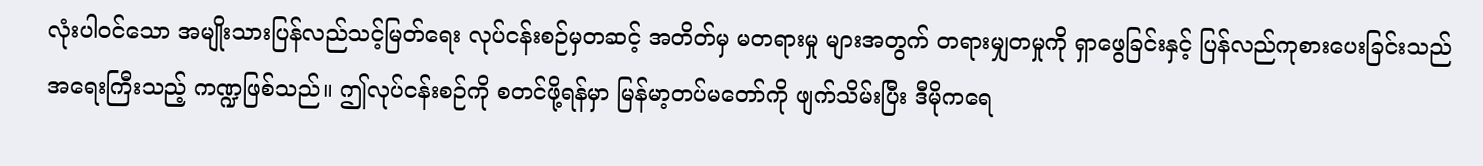လုံးပါဝင်သော အမျိုးသားပြန်လည်သင့်မြတ်ရေး လုပ်ငန်းစဉ်မှတဆင့် အတိတ်မှ မတရားမှု များအတွက် တရားမျှတမှုကို ရှာဖွေခြင်းနှင့် ပြန်လည်ကုစားပေးခြင်းသည် အရေးကြီးသည့် ကဏ္ဍဖြစ်သည်။ ဤလုပ်ငန်းစဉ်ကို စတင်ဖို့ရန်မှာ မြန်မာ့တပ်မတော်ကို ဖျက်သိမ်းပြီး ဒီမိုကရေ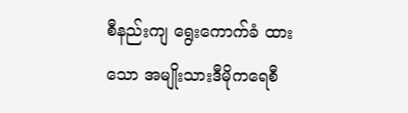စီနည်းကျ ရွေးကောက်ခံ ထားသော အမျိုးသားဒီမိုကရေစီ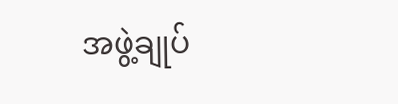အဖွဲ့ချုပ်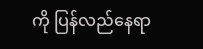ကို ပြန်လည်နေရာ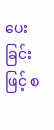ပေးခြင်းဖြင့် စ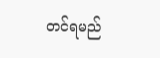တင်ရမည်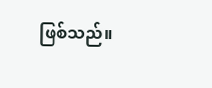ဖြစ်သည်။